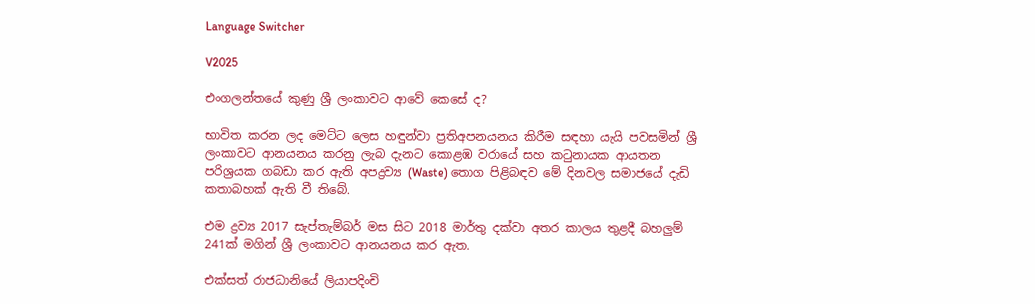Language Switcher

V2025

එංගලන්තයේ කුණු ශ්‍රී ලංකාවට ආවේ කෙසේ ද?

භාවිත කරන ලද මෙට්ට ලෙස හඳුන්වා ප්‍රතිඅපනයනය කිරීම සඳහා යැයි පවසමින් ශ්‍රී ලංකාවට ආනයනය කරනු ලැබ දැනට කොළඹ වරායේ සහ කටුනායක ආයතන පරිශ්‍රයක ගබඩා කර ඇති අපද්‍රව්‍ය (Waste) තොග පිළිබඳව මේ දිනවල සමාජයේ දැඩි කතාබහක් ඇති වී තිබේ.

එම ද්‍රව්‍ය 2017 සැප්තැම්බර් මස සිට 2018 මාර්තු දක්වා අතර කාලය තුළදී බහලුම් 241ක් මගින් ශ්‍රී ලංකාවට ආනයනය කර ඇත.

එක්සත් රාජධානියේ ලියාපදිංචි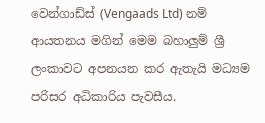වෙන්ගාඩ්ස් (Vengaads Ltd) නම් ආයතනය මගින් මෙම බහාලුම් ශ්‍රී ලංකාවට අපනයන කර ඇතැයි මධ්‍යම පරිසර අධිකාරිය පැවසීය.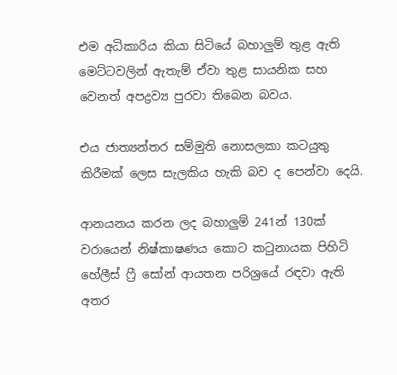එම අධිකාරිය කියා සිටියේ බහාලුම් තුළ ඇති මෙට්ටවලින් ඇතැම් ඒවා තුළ සායනික සහ වෙනත් අපද්‍රව්‍ය පුරවා තිබෙන බවය.

එය ජාත්‍යන්තර සම්මුති නොසලකා කටයුතු කිරීමක් ලෙස සැලකිය හැකි බව ද පෙන්වා දෙයි.

ආනයනය කරන ලද බහාලුම් 241න් 130ක් වරායෙන් නිෂ්කාෂණය කොට කටුනායක පිහිටි හේලීස් ෆ්‍රී සෝන් ආයතන පරිශ්‍රයේ රඳවා ඇති අතර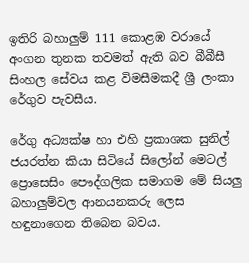ඉතිරි බහාලුම් 111 කොළඹ වරායේ අංගන තුනක තවමත් ඇති බව බීබීසී සිංහල සේවය කළ විමසීමකදී ශ්‍රී ලංකා රේගුව පැවසීය.

රේගු අධ්‍යක්ෂ හා එහි ප්‍රකාශක සුනිල් ජයරත්න කියා සිටියේ සිලෝන් මෙටල් ප්‍රොසෙසිං පෞද්ගලික සමාගම මේ සියලු බහාලුම්වල ආනයනකරු ලෙස හඳුනාගෙන තිබෙන බවය.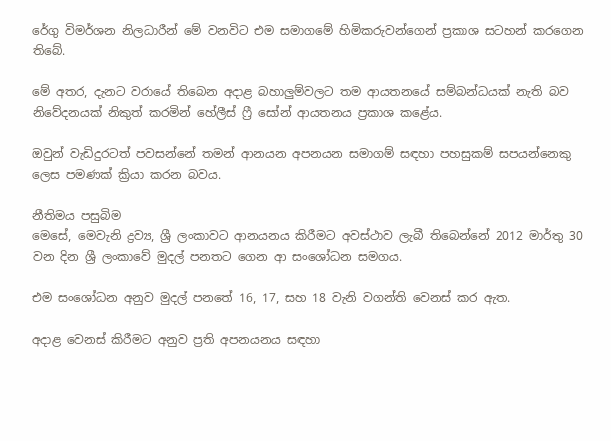රේගු විමර්ශන නිලධාරීන් මේ වනවිට එම සමාගමේ හිමිකරුවන්ගෙන් ප්‍රකාශ සටහන් කරගෙන තිබේ.

මේ අතර, දැනට වරායේ තිබෙන අදාළ බහාලුම්වලට තම ආයතනයේ සම්බන්ධයක් නැති බව නිවේදනයක් නිකුත් කරමින් හේලීස් ෆ්‍රී සෝන් ආයතනය ප්‍රකාශ කළේය.

ඔවුන් වැඩිදුරටත් පවසන්නේ තමන් ආනයන අපනයන සමාගම් සඳහා පහසුකම් සපයන්නෙකු ලෙස පමණක් ක්‍රියා කරන බවය.

නීතිමය පසුබිම
මෙසේ, මෙවැනි ද්‍රව්‍ය, ශ්‍රී ලංකාවට ආනයනය කිරීමට අවස්ථාව ලැබී තිබෙන්නේ 2012 මාර්තු 30 වන දින ශ්‍රී ලංකාවේ මුදල් පනතට ගෙන ආ සංශෝධන සමගය.

එම සංශෝධන අනුව මුදල් පනතේ 16, 17, සහ 18 වැනි වගන්ති වෙනස් කර ඇත.

අදාළ වෙනස් කිරීමට අනුව ප්‍රති අපනයනය සඳහා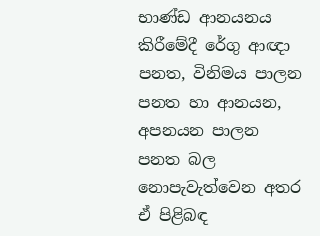භාණ්ඩ ආනයනය කිරීමේදී රේගු ආඥා පනත, විනිමය පාලන පනත හා ආනයන, අපනයන පාලන පනත බල නොපැවැත්වෙන අතර ඒ පිළිබඳ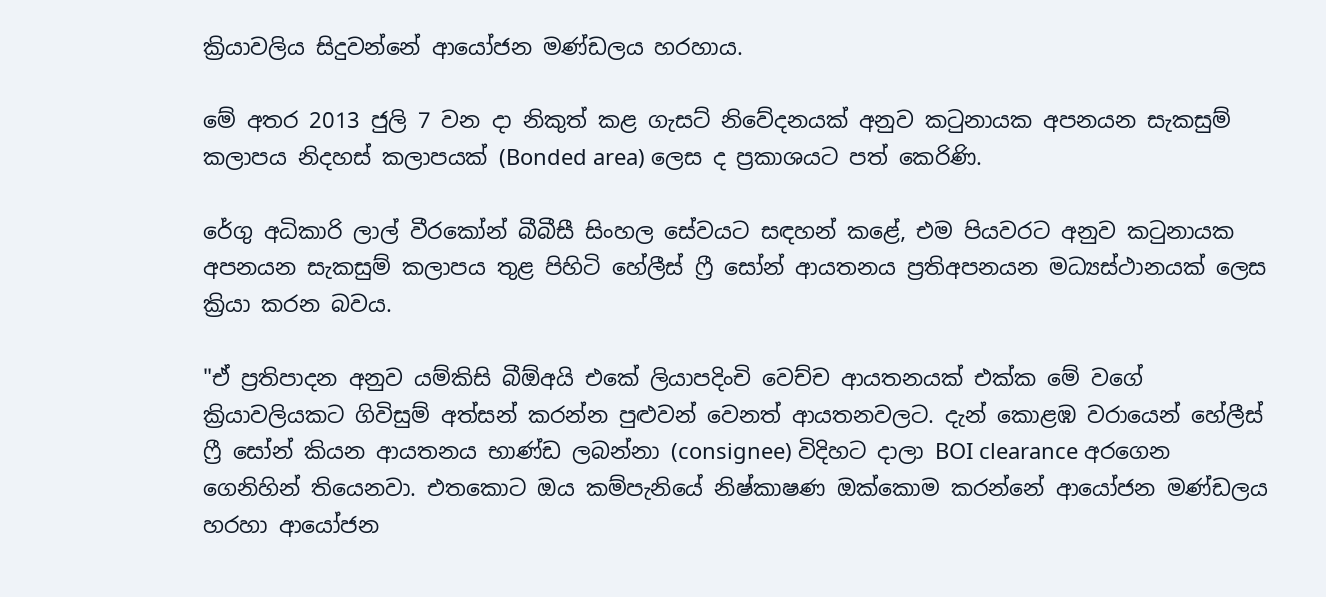ක්‍රියාවලිය සිදුවන්නේ ආයෝජන මණ්ඩලය හරහාය.

මේ අතර 2013 ජුලි 7 වන දා නිකුත් කළ ගැසට් නිවේදනයක් අනුව කටුනායක අපනයන සැකසුම් කලාපය නිදහස් කලාපයක් (Bonded area) ලෙස ද ප්‍රකාශයට පත් කෙරිණි.

රේගු අධිකාරි ලාල් වීරකෝන් බීබීසී සිංහල සේවයට සඳහන් කළේ, එම පියවරට අනුව කටුනායක අපනයන සැකසුම් කලාපය තුළ පිහිටි හේලීස් ෆ්‍රී සෝන් ආයතනය ප්‍රතිඅපනයන මධ්‍යස්ථානයක් ලෙස ක්‍රියා කරන බවය.

"ඒ ප්‍රතිපාදන අනුව යම්කිසි බීඕඅයි එකේ ලියාපදිංචි වෙච්ච ආයතනයක් එක්ක මේ වගේ ක්‍රියාවලියකට ගිවිසුම් අත්සන් කරන්න පුළුවන් වෙනත් ආයතනවලට. දැන් කොළඹ වරායෙන් හේලීස් ෆ්‍රී සෝන් කියන ආයතනය භාණ්ඩ ලබන්නා (consignee) විදිහට දාලා BOI clearance අරගෙන ගෙනිහින් තියෙනවා. එතකොට ඔය කම්පැනියේ නිෂ්කාෂණ ඔක්කොම කරන්නේ ආයෝජන මණ්ඩලය හරහා ආයෝජන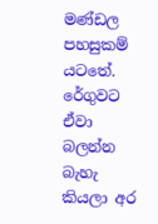මණ්ඩල පහසුකම් යටතේ. රේගුවට ඒවා බලන්න බැහැ කියලා අර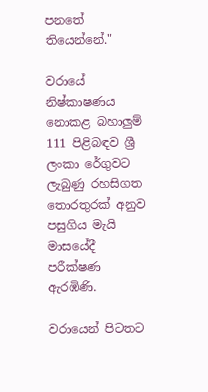පනතේ තියෙන්නේ."

වරායේ නිෂ්කාෂණය නොකළ බහාලුම් 111 පිළිබඳව ශ්‍රී ලංකා රේගුවට ලැබුණු රහසිගත තොරතුරක් අනුව පසුගිය මැයි මාසයේදී පරීක්ෂණ ඇරඹිණි.

වරායෙන් පිටතට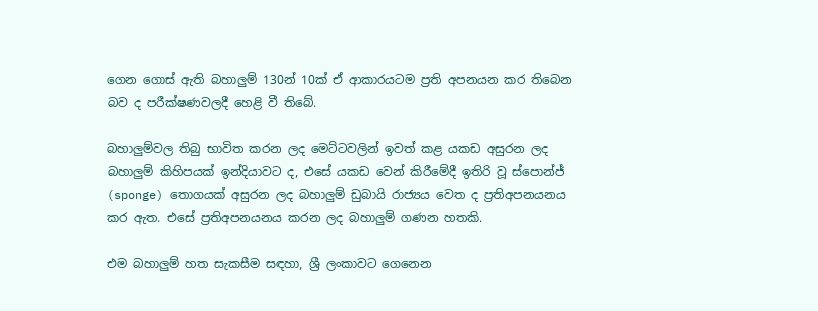ගෙන ගොස් ඇති බහාලුම් 130න් 10ක් ඒ ආකාරයටම ප්‍රති අපනයන කර තිබෙන බව ද පරීක්ෂණවලදී හෙළි වී තිබේ.

බහාලුම්වල තිබු භාවිත කරන ලද මෙට්ටවලින් ඉවත් කළ යකඩ අසුරන ලද බහාලුම් කිහිපයක් ඉන්දියාවට ද, එසේ යකඩ වෙන් කිරීමේදී ඉතිරි වූ ස්පොන්ජ් (sponge) තොගයක් අසුරන ලද බහාලුම් ඩුබායි රාජ්‍යය වෙත ද ප්‍රතිඅපනයනය කර ඇත. එසේ ප්‍රතිඅපනයනය කරන ලද බහාලුම් ගණන හතකි.

එම බහාලුම් හත සැකසීම සඳහා, ශ්‍රී ලංකාවට ගෙනෙන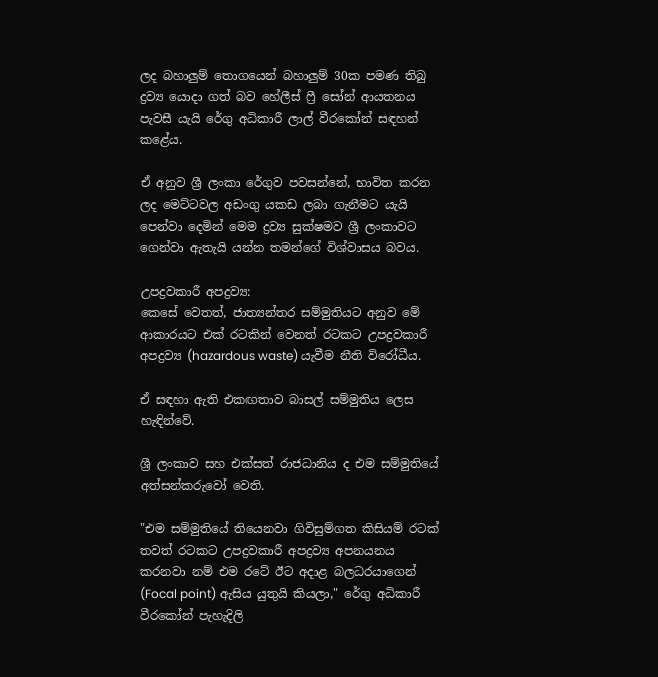ලද බහාලුම් තොගයෙන් බහාලුම් 30ක පමණ තිබු ද්‍රව්‍ය යොදා ගත් බව හේලීස් ෆ්‍රී සෝන් ආයතනය පැවසී යැයි රේගු අධිකාරී ලාල් වීරකෝන් සඳහන් කළේය.

ඒ අනුව ශ්‍රී ලංකා රේගුව පවසන්නේ, භාවිත කරන ලද මෙට්ටවල අඩංගු යකඩ ලබා ගැනීමට යැයි පෙන්වා දෙමින් මෙම ද්‍රව්‍ය සුක්ෂමව ශ්‍රී ලංකාවට ගෙන්වා ඇතැයි යන්න තමන්ගේ විශ්වාසය බවය.

උපද්‍රවකාරී අපද්‍රව්‍ය:
කෙසේ වෙතත්, ජාත්‍යන්තර සම්මුතියට අනුව මේ ආකාරයට එක් රටකින් වෙනත් රටකට උපද්‍රවකාරී අපද්‍රව්‍ය (hazardous waste) යැවීම නීති විරෝධීය.

ඒ සඳහා ඇති එකඟතාව බාසල් සම්මුතිය ලෙස හැඳින්වේ.

ශ්‍රී ලංකාව සහ එක්සත් රාජධානිය ද එම සම්මුතියේ අත්සන්කරුවෝ වෙති.

"එම සම්මුතියේ තියෙනවා ගිවිසුම්ගත කිසියම් රටක් තවත් රටකට උපද්‍රවකාරී අපද්‍රව්‍ය අපනයනය කරනවා නම් එම රටේ ඊට අදාළ බලධරයාගෙන් (Focal point) ඇසිය යුතුයි කියලා," රේගු අධිකාරී වීරකෝන් පැහැදිලි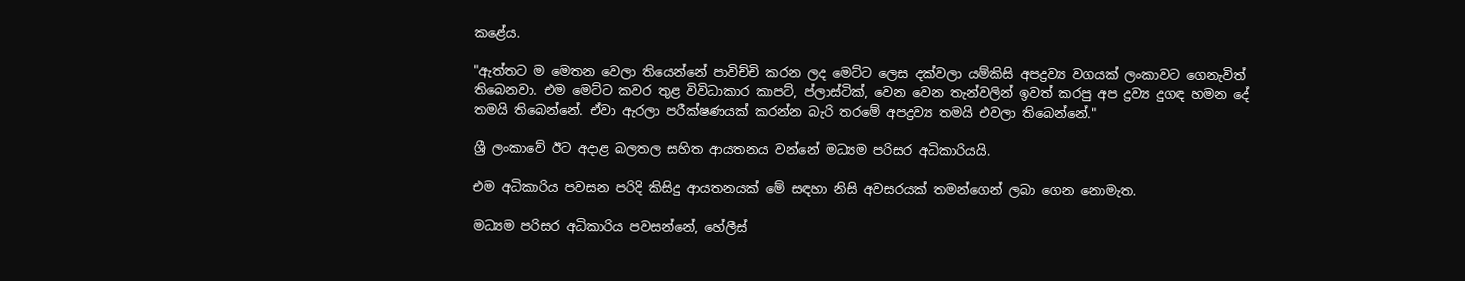කළේය.

"ඇත්තට ම මෙතන වෙලා තියෙන්නේ පාවිච්චි කරන ලද මෙට්ට ලෙස දක්වලා යම්කිසි අපද්‍රව්‍ය වගයක් ලංකාවට ගෙනැවිත් තිබෙනවා. එම මෙට්ට කවර තුළ විවිධාකාර කාපට්, ප්ලාස්ටික්, වෙන වෙන තැන්වලින් ඉවත් කරපු අප ද්‍රව්‍ය දුගඳ හමන දේ තමයි තිබෙන්නේ. ඒවා ඇරලා පරීක්ෂණයක් කරන්න බැරි තරමේ අපද්‍රව්‍ය තමයි එවලා තිබෙන්නේ."

ශ්‍රී ලංකාවේ ඊට අදාළ බලතල සහිත ආයතනය වන්නේ මධ්‍යම පරිසර අධිකාරියයි.

එම අධිකාරිය පවසන පරිදි කිසිදු ආයතනයක් මේ සඳහා නිසි අවසරයක් තමන්ගෙන් ලබා ගෙන නොමැත.

මධ්‍යම පරිසර අධිකාරිය පවසන්නේ, හේලීස්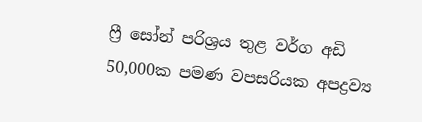ෆ්‍රී සෝන් පරිශ්‍රය තුළ වර්ග අඩි 50,000ක පමණ වපසරියක අපද්‍රව්‍ය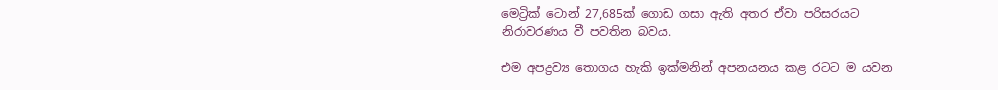මෙට්‍රික් ටොන් 27,685ක් ගොඩ ගසා ඇති අතර ඒවා පරිසරයට නිරාවරණය වී පවතින බවය.

එම අපද්‍රව්‍ය තොගය හැකි ඉක්මනින් අපනයනය කළ රටට ම යවන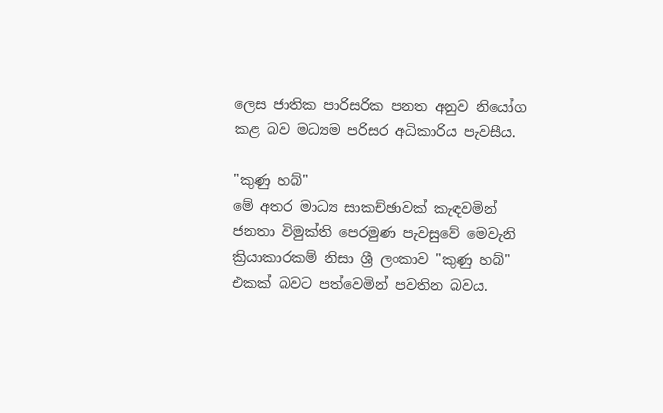ලෙස ජාතික පාරිසරික පනත අනුව නියෝග කළ බව මධ්‍යම පරිසර අධිකාරිය පැවසීය.

"කුණු හබ්"
මේ අතර මාධ්‍ය සාකච්ඡාවක් කැඳවමින් ජනතා විමුක්ති පෙරමුණ පැවසුවේ මෙවැනි ක්‍රියාකාරකම් නිසා ශ්‍රී ලංකාව "කුණු හබ්" එකක් බවට පත්වෙමින් පවතින බවය.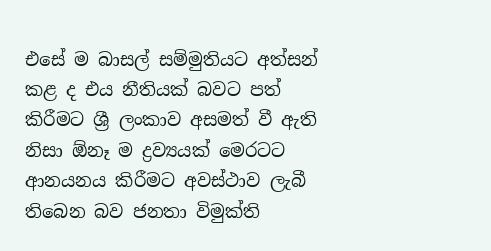එසේ ම බාසල් සම්මුතියට අත්සන් කළ ද එය නීතියක් බවට පත් කිරීමට ශ්‍රී ලංකාව අසමත් වී ඇති නිසා ඕනෑ ම ද්‍රව්‍යයක් මෙරටට ආනයනය කිරීමට අවස්ථාව ලැබී තිබෙන බව ජනතා විමුක්ති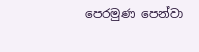පෙරමුණ පෙන්වා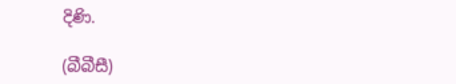දිණි.

(බීබීසී)